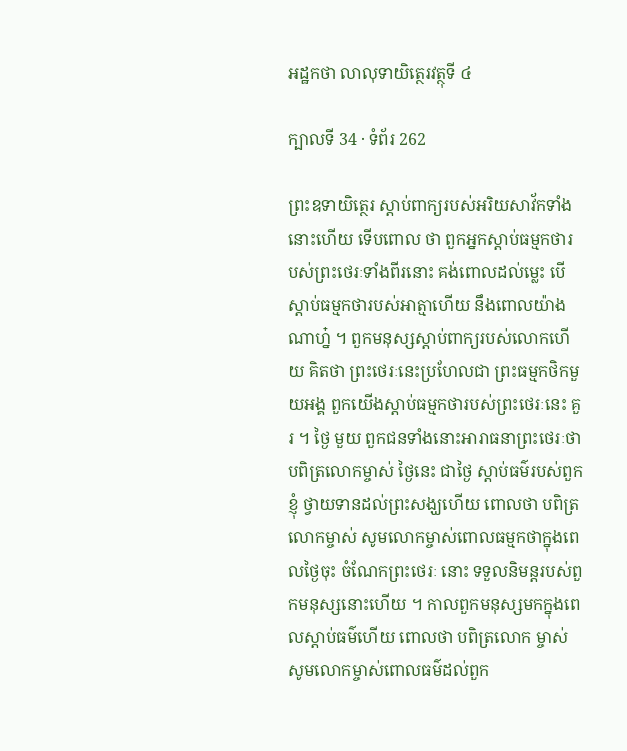អដ្ឋកថា លាលុទាយិត្ថេរវត្ថុទី ៤

ក្បាលទី 34 · ទំព័រ 262

ព្រះឧទាយិត្ថេរ ស្តាប់ពាក្យរបស់អរិយសាវ័កទាំងនោះហើយ ទើបពោល ថា ពួកអ្នកស្តាប់ធម្មកថារបស់ព្រះថេរៈទាំងពីរនោះ គង់ពោលដល់ម្លេះ បើ ស្តាប់ធម្មកថារបស់អាត្មាហើយ នឹងពោលយ៉ាងណាហ្ន៎ ។ ពួកមនុស្សស្តាប់ពាក្យរបស់លោកហើយ គិតថា ព្រះថេរៈនេះប្រហែលជា ព្រះធម្មកថិកមួយអង្គ ពួកយើងស្តាប់ធម្មកថារបស់ព្រះថេរៈនេះ គួរ ។ ថ្ងៃ មួយ ពួកជនទាំងនោះអារាធនាព្រះថេរៈថា បពិត្រលោកម្ចាស់ ថ្ងៃនេះ ជាថ្ងៃ ស្តាប់ធម៌របស់ពួកខ្ញុំ ថ្វាយទានដល់ព្រះសង្ឃហើយ ពោលថា បពិត្រ លោកម្ចាស់ សូមលោកម្ចាស់ពោលធម្មកថាក្នុងពេលថ្ងៃចុះ ចំណែកព្រះថេរៈ នោះ ទទួលនិមន្តរបស់ពួកមនុស្សនោះហើយ ។ កាលពួកមនុស្សមកក្នុងពេលស្តាប់ធម៌ហើយ ពោលថា បពិត្រលោក ម្ចាស់ សូមលោកម្ចាស់ពោលធម៌ដល់ពួក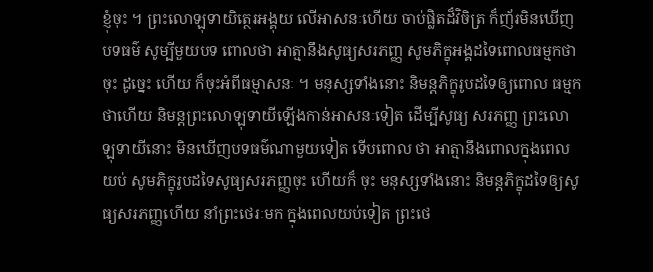ខ្ញុំចុះ ។ ព្រះលោឡុទាយិត្ថេរអង្គុយ លើអាសនៈហើយ ចាប់ផ្លិតដ៏វិចិត្រ ក៏ញ័រមិនឃើញបទធម៌ សូម្បីមួយបទ ពោលថា អាត្មានឹងសូធ្យសរភញ្ញ សូមភិក្ខុអង្គដទៃពោលធម្មកថាចុះ ដូច្នេះ ហើយ ក៏ចុះអំពីធម្មាសនៈ ។ មនុស្សទាំងនោះ និមន្តភិក្ខុរូបដទៃឲ្យពោល ធម្មកថាហើយ និមន្តព្រះលោឡុទាយីឡើងកាន់អាសនៈទៀត ដើម្បីសូធ្យ សរភញ្ញ ព្រះលោឡុទាយីនោះ មិនឃើញបទធម៌ណាមួយទៀត ទើបពោល ថា អាត្មានឹងពោលក្នុងពេលយប់ សូមភិក្ខុរូបដទៃសូធ្យសរភញ្ញចុះ ហើយក៏ ចុះ មនុស្សទាំងនោះ និមន្តភិក្ខុដទៃឲ្យសូធ្យសរភញ្ញហើយ នាំព្រះថេរៈមក ក្នុងពេលយប់ទៀត ព្រះថេ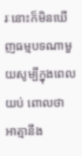រៈនោះក៏មិនឃើញធម្មបទណាមួយសូម្បីក្នុងពេល យប់ ពោលថា អាត្មានឹង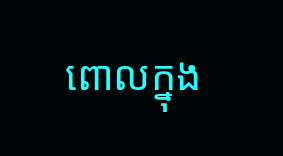ពោលក្នុង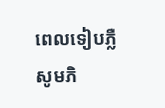ពេលទៀបភ្លឺ សូមភិ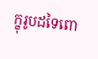ក្ខុរូបដទៃពោ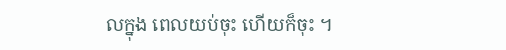លក្នុង ពេលយប់ចុះ ហើយក៏ចុះ ។